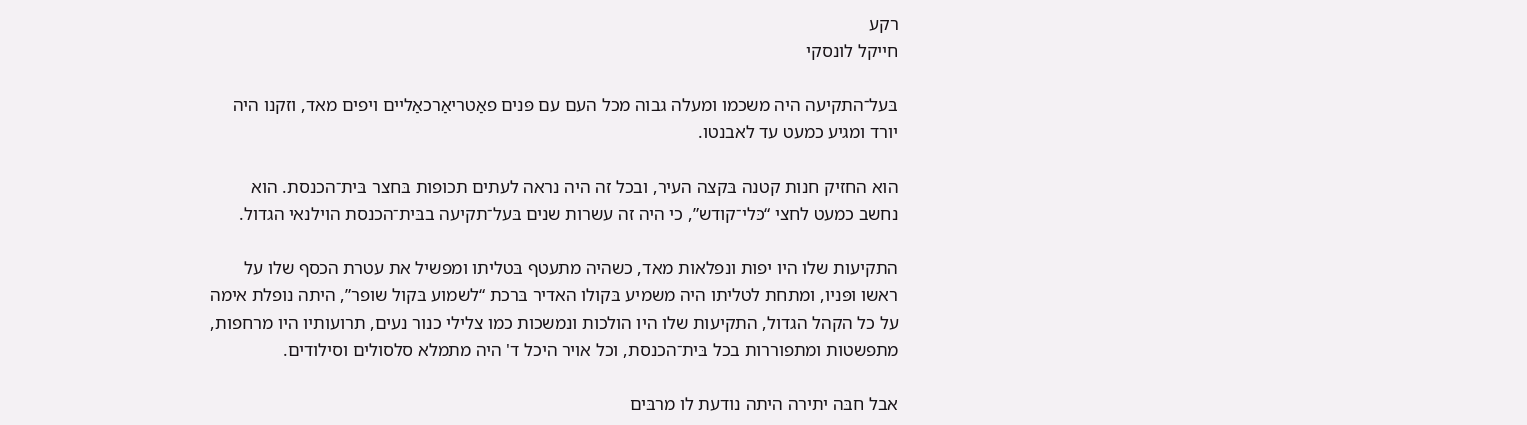רקע
חייקל לונסקי

בּעל־התקיעה היה משכמו ומעלה גבוה מכל העם עם פּנים פאַטריאַרכאַליים ויפים מאד, וזקנו היה יורד ומגיע כמעט עד לאבנטו.

הוא החזיק חנות קטנה בּקצה העיר, ובכל זה היה נראה לעתים תכופות בּחצר בּית־הכנסת. הוא נחשב כמעט לחצי “כּלי־קודש”, כי היה זה עשרות שנים בּעל־תקיעה בבּית־הכנסת הוילנאי הגדול.

התקיעות שלו היו יפות ונפלאות מאד, כשהיה מתעטף בּטליתו ומפשיל את עטרת הכסף שלו על ראשו ופּניו, ומתחת לטליתו היה משמיע בּקולו האדיר בּרכת “לשמוע בּקול שופר”, היתה נופלת אימה על כל הקהל הגדול, התקיעות שלו היו הולכות ונמשכות כמו צלילי כנור נעים, תרועותיו היו מרחפות, מתפשטות ומתפוררות בכל בּית־הכנסת, וכל אויר היכל ד' היה מתמלא סלסולים וסילודים.

אבל חבּה יתירה היתה נודעת לו מרבּים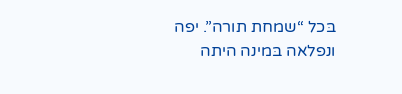בּכל “שמחת תורה”. יפה ונפלאה בּמינה היתה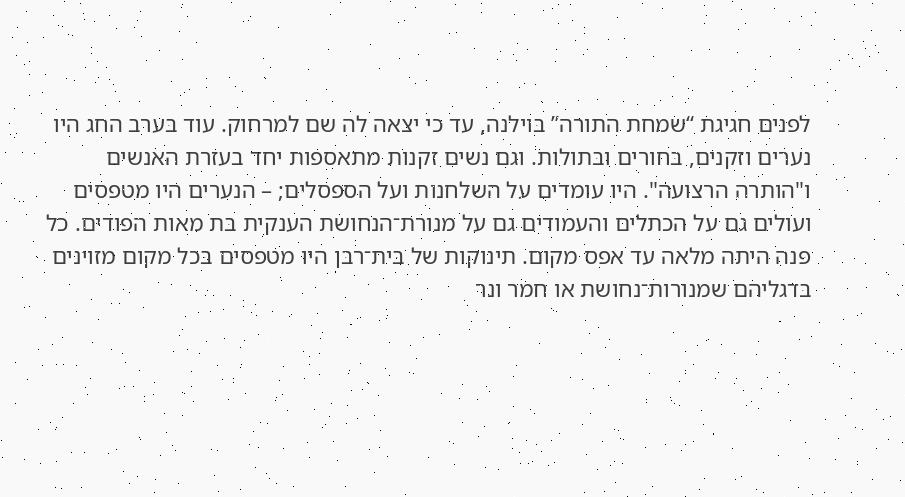לפנים חגיגת “שמחת התורה” בּוילנה, עד כי יצאה לה שם למרחוק. עוד בּערב החג היו נערים וזקנים, בּחורים ובּתולות. וגם נשים זקנות מתאספות יחד בעזרת האנשים ו"הותרה הרצועה". היו עומדים על השלחנות ועל הספסלים; – הנערים היו מטפסים ועולים גם על הכתלים והעמודים גם על מנורת־הנחושת הענקית בּת מאות הפודים. כל פּנה היתה מלאה עד אפס מקום. תינוקות של בּית־רבּן היו מטפסים בּכל מקום מזוינים בּדגליהם שמנורות־נחושת או חמר ונר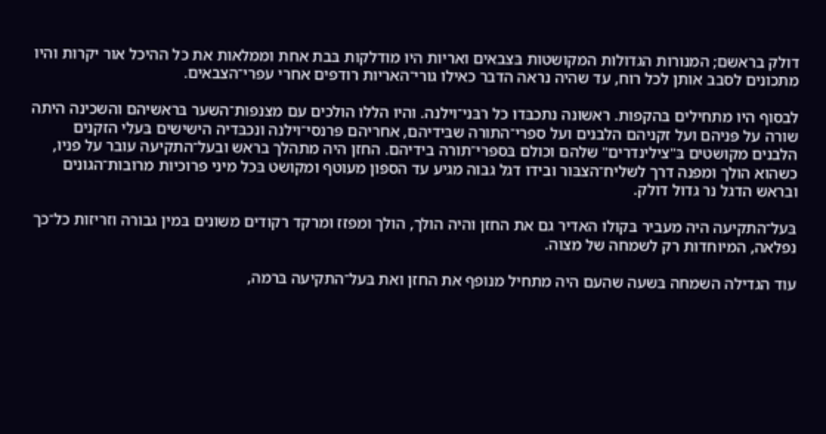דולק בראשם; המנורות הגדולות המקושטות בּצבאים ואריות היו מודלקות בּבת אחת וממלאות את כל ההיכל אור יקרות והיו מתכונים לסבב אותן לכל רוח, עד שהיה נראה הדבר כאילו גורי־האריות רודפים אחרי עפרי־הצבאים.

לבסוף היו מתחילים בּהקפות. ראשונה נתכבּדו כל רבּני־וילנה. והיו הללו הולכים עם מצנפות־השער בּראשיהם והשכינה היתה שורה על פּניהם ועל זקניהם הלבנים ועל ספרי־התורה שבּידיהם, אחריהם פּרנסי־וילנה ונכבּדיה הישישים בּעלי הזקנים הלבנים מקושטים בּ"צילינדרים" שלהם וכולם בּספרי־תורה בידיהם. החזן היה מתהלך בראש ובעל־התקיעה עובר על פניו, כשהוא הולך ומפנה דרך לשליח־הצבּור ובידו דגל גבוה מגיע עד הספּון מעוטף ומקושט בּכל מיני פרוכיות מרובות־הגונים ובראש הדגל נר גדול דולק.

בּעל־התקיעה היה מעביר בּקולו האדיר גם את החזן והיה הולך, הולך ומפזז ומרקד רקודים משונים בּמין גבורה וזריזות כל־כך נפלאה, המיוחדות רק לשמחה של מצוה.

עוד הגדילה השמחה בּשעה שהעם היה מתחיל מנופף את החזן ואת בּעל־התקיעה בּרמה,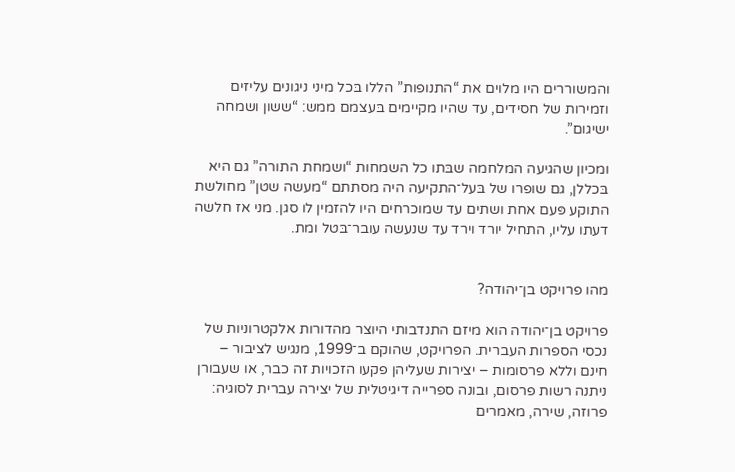והמשוררים היו מלוים את “התנופות” הללו בּכל מיני ניגונים עליזים וזמירות של חסידים, עד שהיו מקיימים בּעצמם ממש: “ששון ושמחה ישיגום”.

ומכיון שהגיעה המלחמה שבּתו כל השמחות “ושמחת התורה” גם היא בּכללן, גם שופרו של בּעל־התקיעה היה מסתתם “מעשה שטן” מחולשת התוקע פּעם אחת ושתים עד שמוכרחים היו להזמין לו סגן. מני אז חלשה דעתו עליו, התחיל יורד וירד עד שנעשה עובר־בּטל ומת.


מהו פרויקט בן־יהודה?

פרויקט בן־יהודה הוא מיזם התנדבותי היוצר מהדורות אלקטרוניות של נכסי הספרות העברית. הפרויקט, שהוקם ב־1999, מנגיש לציבור – חינם וללא פרסומות – יצירות שעליהן פקעו הזכויות זה כבר, או שעבורן ניתנה רשות פרסום, ובונה ספרייה דיגיטלית של יצירה עברית לסוגיה: פרוזה, שירה, מאמרים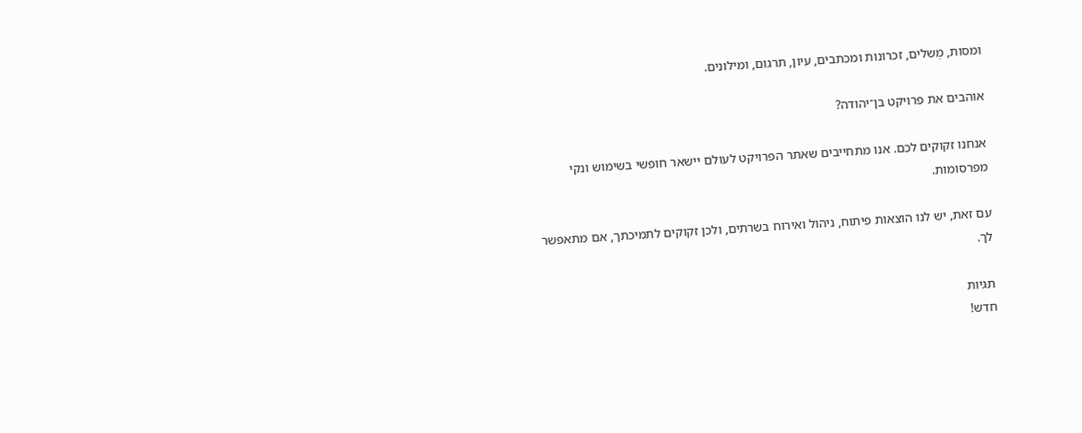ומסות, מְשלים, זכרונות ומכתבים, עיון, תרגום, ומילונים.

אוהבים את פרויקט בן־יהודה?

אנחנו זקוקים לכם. אנו מתחייבים שאתר הפרויקט לעולם יישאר חופשי בשימוש ונקי מפרסומות.

עם זאת, יש לנו הוצאות פיתוח, ניהול ואירוח בשרתים, ולכן זקוקים לתמיכתך, אם מתאפשר לך.

תגיות
חדש!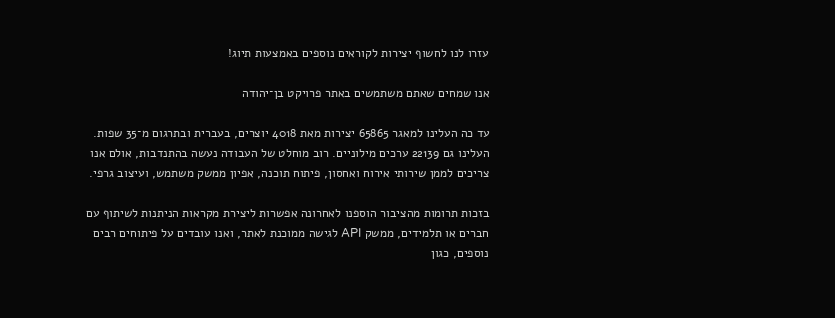עזרו לנו לחשוף יצירות לקוראים נוספים באמצעות תיוג!

אנו שמחים שאתם משתמשים באתר פרויקט בן־יהודה

עד כה העלינו למאגר 65865 יצירות מאת 4018 יוצרים, בעברית ובתרגום מ־35 שפות. העלינו גם 22139 ערכים מילוניים. רוב מוחלט של העבודה נעשה בהתנדבות, אולם אנו צריכים לממן שירותי אירוח ואחסון, פיתוח תוכנה, אפיון ממשק משתמש, ועיצוב גרפי.

בזכות תרומות מהציבור הוספנו לאחרונה אפשרות ליצירת מקראות הניתנות לשיתוף עם חברים או תלמידים, ממשק API לגישה ממוכנת לאתר, ואנו עובדים על פיתוחים רבים נוספים, כגון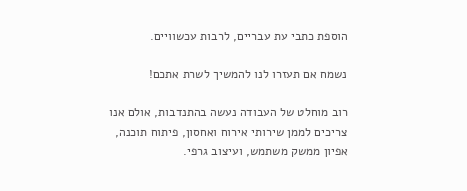הוספת כתבי עת עבריים, לרבות עכשוויים.

נשמח אם תעזרו לנו להמשיך לשרת אתכם!

רוב מוחלט של העבודה נעשה בהתנדבות, אולם אנו צריכים לממן שירותי אירוח ואחסון, פיתוח תוכנה, אפיון ממשק משתמש, ועיצוב גרפי.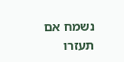נשמח אם תעזרו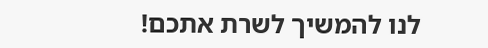לנו להמשיך לשרת אתכם!